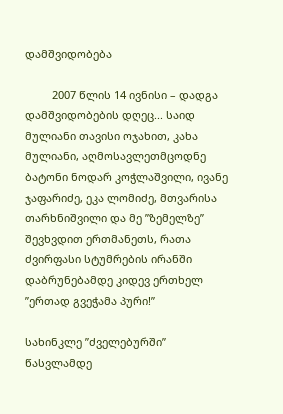დამშვიდობება

         2007 წლის 14 ივნისი – დადგა დამშვიდობების დღეც... საიდ მულიანი თავისი ოჯახით, კახა მულიანი, აღმოსავლეთმცოდნე ბატონი ნოდარ კოჭლაშვილი, ივანე ჯაფარიძე, ეკა ლომიძე, მთვარისა თარხნიშვილი და მე ”ზემელზე” შევხვდით ერთმანეთს, რათა ძვირფასი სტუმრების ირანში დაბრუნებამდე კიდევ ერთხელ ”ერთად გვეჭამა პური!”

სახინკლე ”ძველებურში” წასვლამდე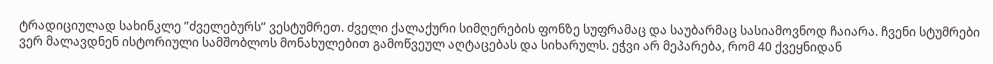ტრადიციულად სახინკლე ”ძველებურს” ვესტუმრეთ. ძველი ქალაქური სიმღერების ფონზე სუფრამაც და საუბარმაც სასიამოვნოდ ჩაიარა. ჩვენი სტუმრები ვერ მალავდნენ ისტორიული სამშობლოს მონახულებით გამოწვეულ აღტაცებას და სიხარულს. ეჭვი არ მეპარება, რომ 40 ქვეყნიდან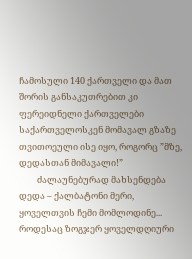ჩამოსული 140 ქართველი და მათ შორის განსაკუთრებით კი ფერეიდნელი ქართველები საქართველოსკენ მომავალ გზაზე თვითოეული ისე იყო, როგორც ”მზე, დედასთან მიმავალი!”
         ძალაუნებურად მახსენდება დედა – ქალბატონი მერი, ყოველთვის ჩემი მომლოდინე... როდესაც ზოგჯერ ყოველდღიური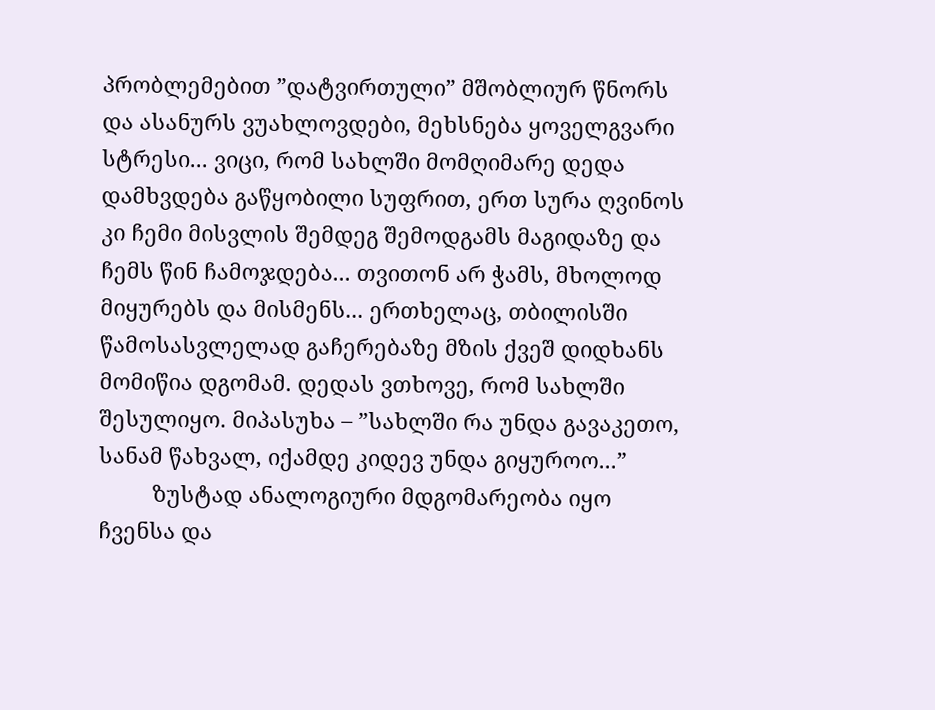პრობლემებით ”დატვირთული” მშობლიურ წნორს და ასანურს ვუახლოვდები, მეხსნება ყოველგვარი სტრესი... ვიცი, რომ სახლში მომღიმარე დედა დამხვდება გაწყობილი სუფრით, ერთ სურა ღვინოს კი ჩემი მისვლის შემდეგ შემოდგამს მაგიდაზე და ჩემს წინ ჩამოჯდება... თვითონ არ ჭამს, მხოლოდ მიყურებს და მისმენს... ერთხელაც, თბილისში წამოსასვლელად გაჩერებაზე მზის ქვეშ დიდხანს მომიწია დგომამ. დედას ვთხოვე, რომ სახლში შესულიყო. მიპასუხა – ”სახლში რა უნდა გავაკეთო, სანამ წახვალ, იქამდე კიდევ უნდა გიყუროო...”
         ზუსტად ანალოგიური მდგომარეობა იყო ჩვენსა და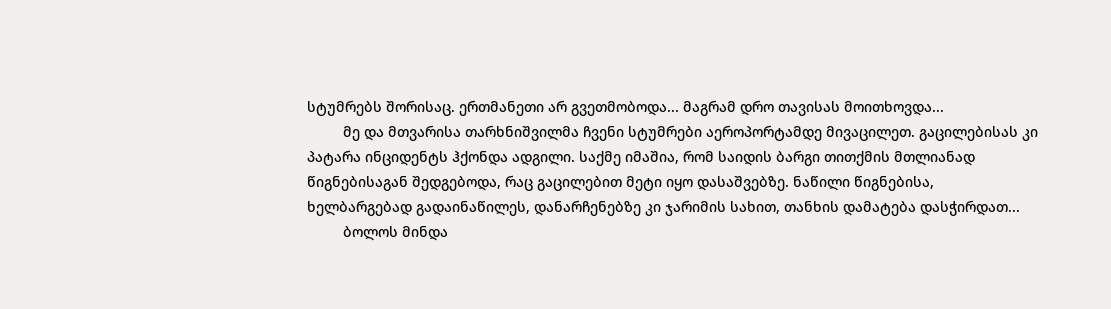სტუმრებს შორისაც. ერთმანეთი არ გვეთმობოდა... მაგრამ დრო თავისას მოითხოვდა...
         მე და მთვარისა თარხნიშვილმა ჩვენი სტუმრები აეროპორტამდე მივაცილეთ. გაცილებისას კი პატარა ინციდენტს ჰქონდა ადგილი. საქმე იმაშია, რომ საიდის ბარგი თითქმის მთლიანად წიგნებისაგან შედგებოდა, რაც გაცილებით მეტი იყო დასაშვებზე. ნაწილი წიგნებისა, ხელბარგებად გადაინაწილეს, დანარჩენებზე კი ჯარიმის სახით, თანხის დამატება დასჭირდათ...
         ბოლოს მინდა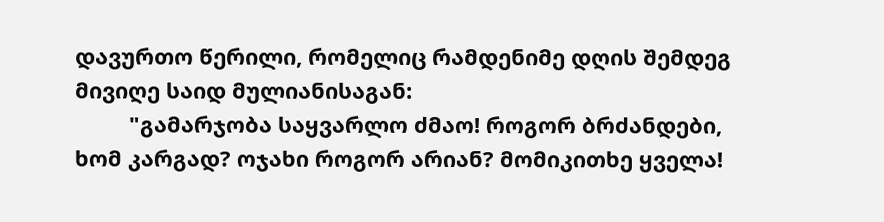დავურთო წერილი, რომელიც რამდენიმე დღის შემდეგ მივიღე საიდ მულიანისაგან:
         "გამარჯობა საყვარლო ძმაო! როგორ ბრძანდები, ხომ კარგად? ოჯახი როგორ არიან? მომიკითხე ყველა!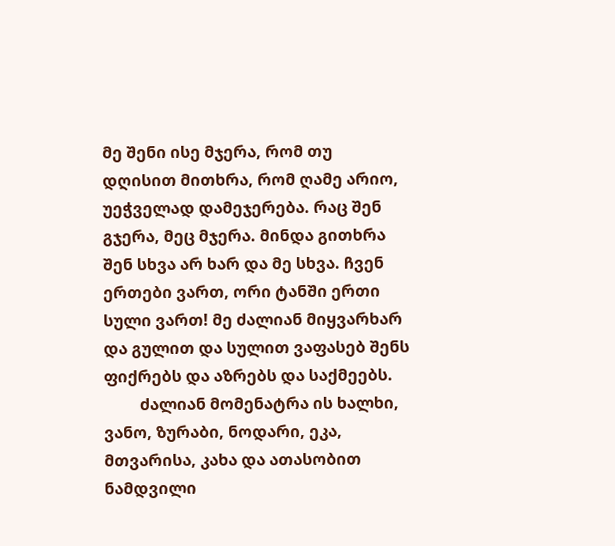მე შენი ისე მჯერა, რომ თუ დღისით მითხრა, რომ ღამე არიო, უეჭველად დამეჯერება. რაც შენ გჯერა, მეც მჯერა. მინდა გითხრა შენ სხვა არ ხარ და მე სხვა. ჩვენ ერთები ვართ, ორი ტანში ერთი სული ვართ! მე ძალიან მიყვარხარ და გულით და სულით ვაფასებ შენს ფიქრებს და აზრებს და საქმეებს.
         ძალიან მომენატრა ის ხალხი, ვანო, ზურაბი, ნოდარი, ეკა, მთვარისა, კახა და ათასობით ნამდვილი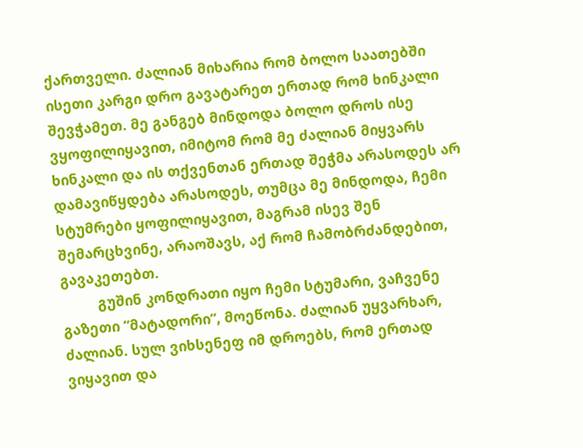ქართველი. ძალიან მიხარია რომ ბოლო საათებში ისეთი კარგი დრო გავატარეთ ერთად რომ ხინკალი შევჭამეთ. მე განგებ მინდოდა ბოლო დროს ისე ვყოფილიყავით, იმიტომ რომ მე ძალიან მიყვარს ხინკალი და ის თქვენთან ერთად შეჭმა არასოდეს არ დამავიწყდება არასოდეს, თუმცა მე მინდოდა, ჩემი სტუმრები ყოფილიყავით, მაგრამ ისევ შენ შემარცხვინე, არაოშავს, აქ რომ ჩამობრძანდებით, გავაკეთებთ.
         გუშინ კონდრათი იყო ჩემი სტუმარი, ვაჩვენე გაზეთი ”მატადორი”, მოეწონა. ძალიან უყვარხარ, ძალიან. სულ ვიხსენეფ იმ დროებს, რომ ერთად ვიყავით და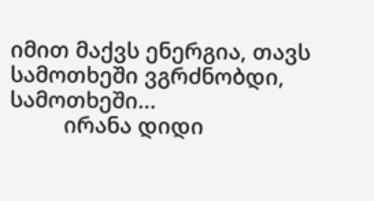იმით მაქვს ენერგია, თავს სამოთხეში ვგრძნობდი, სამოთხეში...
         ირანა დიდი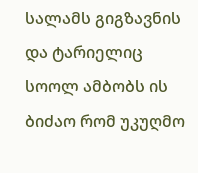სალამს გიგზავნის და ტარიელიც სოოლ ამბობს ის ბიძაო რომ უკუღმო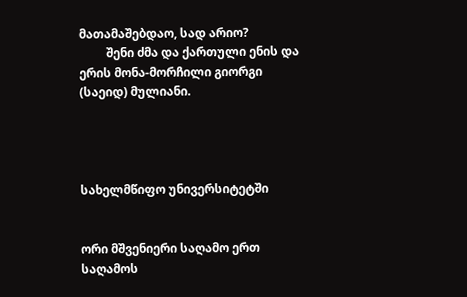მათამაშებდაო, სად არიო?
         შენი ძმა და ქართული ენის და ერის მონა-მორჩილი გიორგი (საეიდ) მულიანი.




სახელმწიფო უნივერსიტეტში


ორი მშვენიერი საღამო ერთ საღამოს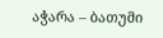აჭარა – ბათუმი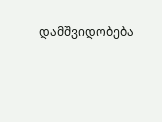დამშვიდობება